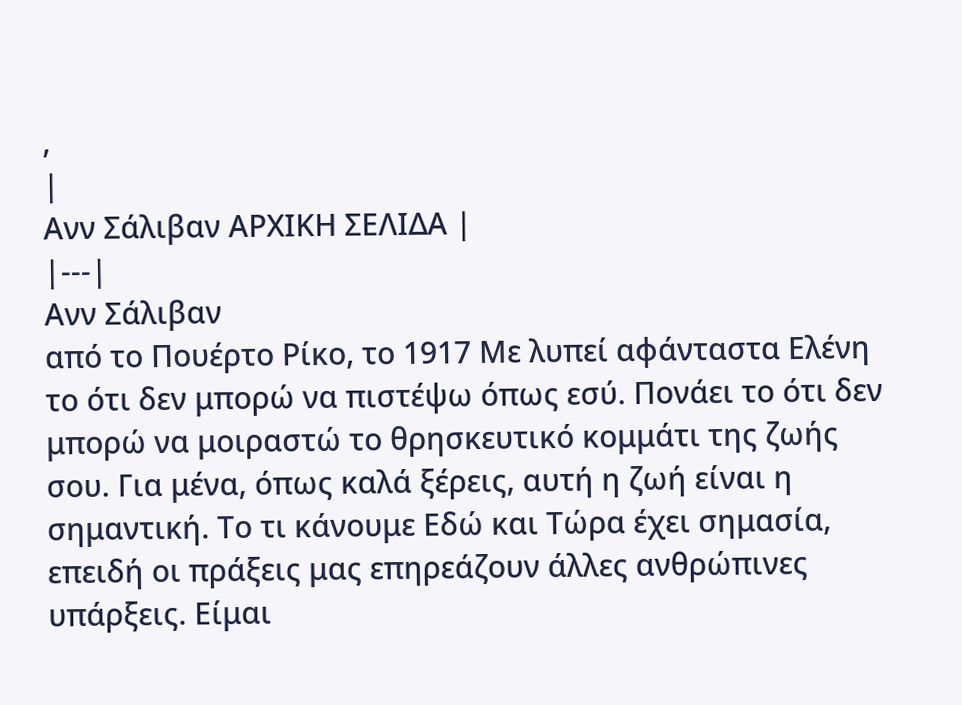,
|
Ανν Σάλιβαν ΑΡΧΙΚΗ ΣΕΛΙΔΑ |
|---|
Ανν Σάλιβαν
από το Πουέρτο Ρίκο, το 1917 Με λυπεί αφάνταστα Ελένη το ότι δεν μπορώ να πιστέψω όπως εσύ. Πονάει το ότι δεν μπορώ να μοιραστώ το θρησκευτικό κομμάτι της ζωής σου. Για μένα, όπως καλά ξέρεις, αυτή η ζωή είναι η σημαντική. Το τι κάνουμε Εδώ και Τώρα έχει σημασία, επειδή οι πράξεις μας επηρεάζουν άλλες ανθρώπινες υπάρξεις. Είμαι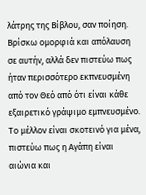λάτρης της Βίβλου, σαν ποίηση. Βρίσκω ομορφιά και απόλαυση σε αυτήν, αλλά δεν πιστεύω πως ήταν περισσότερο εκπνευσμένη από τον Θεό από ότι είναι κάθε εξαιρετικό γράψιμο εμπνευσμένο. Το μέλλον είναι σκοτεινό για μένα, πιστεύω πως η Αγάπη είναι αιώνια και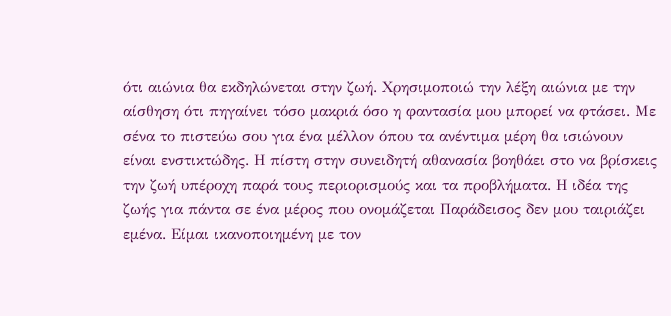ότι αιώνια θα εκδηλώνεται στην ζωή. Χρησιμοποιώ την λέξη αιώνια με την αίσθηση ότι πηγαίνει τόσο μακριά όσο η φαντασία μου μπορεί να φτάσει. Με σένα το πιστεύω σου για ένα μέλλον όπου τα ανέντιμα μέρη θα ισιώνουν είναι ενστικτώδης. Η πίστη στην συνειδητή αθανασία βοηθάει στο να βρίσκεις την ζωή υπέροχη παρά τους περιορισμούς και τα προβλήματα. Η ιδέα της ζωής για πάντα σε ένα μέρος που ονομάζεται Παράδεισος δεν μου ταιριάζει εμένα. Είμαι ικανοποιημένη με τον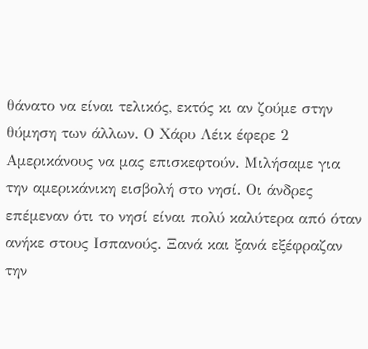θάνατο να είναι τελικός, εκτός κι αν ζούμε στην θύμηση των άλλων. Ο Χάρυ Λέικ έφερε 2 Αμερικάνους να μας επισκεφτούν. Μιλήσαμε για την αμερικάνικη εισβολή στο νησί. Οι άνδρες επέμεναν ότι το νησί είναι πολύ καλύτερα από όταν ανήκε στους Ισπανούς. Ξανά και ξανά εξέφραζαν την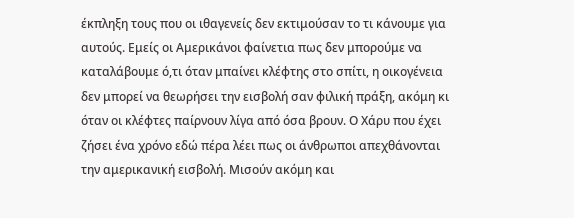έκπληξη τους που οι ιθαγενείς δεν εκτιμούσαν το τι κάνουμε για αυτούς. Εμείς οι Αμερικάνοι φαίνετια πως δεν μπορούμε να καταλάβουμε ό,τι όταν μπαίνει κλέφτης στο σπίτι, η οικογένεια δεν μπορεί να θεωρήσει την εισβολή σαν φιλική πράξη, ακόμη κι όταν οι κλέφτες παίρνουν λίγα από όσα βρουν. Ο Χάρυ που έχει ζήσει ένα χρόνο εδώ πέρα λέει πως οι άνθρωποι απεχθάνονται την αμερικανική εισβολή. Μισούν ακόμη και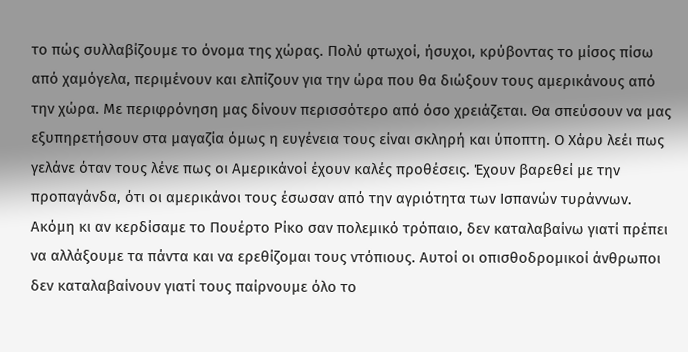το πώς συλλαβίζουμε το όνομα της χώρας. Πολύ φτωχοί, ήσυχοι, κρύβοντας το μίσος πίσω από χαμόγελα, περιμένουν και ελπίζουν για την ώρα που θα διώξουν τους αμερικάνους από την χώρα. Με περιφρόνηση μας δίνουν περισσότερο από όσο χρειάζεται. Θα σπεύσουν να μας εξυπηρετήσουν στα μαγαζία όμως η ευγένεια τους είναι σκληρή και ύποπτη. Ο Χάρυ λεέι πως γελάνε όταν τους λένε πως οι Αμερικάνοί έχουν καλές προθέσεις. Έχουν βαρεθεί με την προπαγάνδα, ότι οι αμερικάνοι τους έσωσαν από την αγριότητα των Ισπανών τυράννων. Ακόμη κι αν κερδίσαμε το Πουέρτο Ρίκο σαν πολεμικό τρόπαιο, δεν καταλαβαίνω γιατί πρέπει να αλλάξουμε τα πάντα και να ερεθίζομαι τους ντόπιους. Αυτοί οι οπισθοδρομικοί άνθρωποι δεν καταλαβαίνουν γιατί τους παίρνουμε όλο το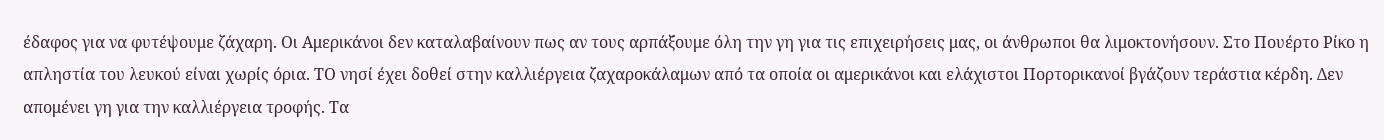έδαφος για να φυτέψουμε ζάχαρη. Οι Αμερικάνοι δεν καταλαβαίνουν πως αν τους αρπάξουμε όλη την γη για τις επιχειρήσεις μας, οι άνθρωποι θα λιμοκτονήσουν. Στο Πουέρτο Ρίκο η απληστία του λευκού είναι χωρίς όρια. ΤΟ νησί έχει δοθεί στην καλλιέργεια ζαχαροκάλαμων από τα οποία οι αμερικάνοι και ελάχιστοι Πορτορικανοί βγάζουν τεράστια κέρδη. Δεν απομένει γη για την καλλιέργεια τροφής. Τα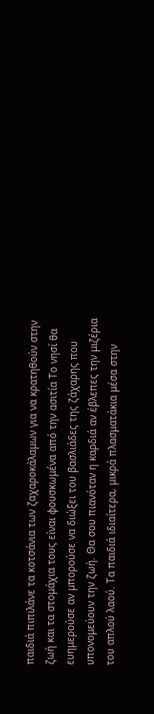παιδιά πιπιλάνε τα κοτσάνια των ζαχαροκάλαμων για να κρατηθούν στην ζωή και τα στομάχια τους είναι φουσκωμένα από την ασιτία Το νησί θα ευημερούσε αν μπορούσε να διώξει του βασλιάδες της ζάχαρης που υπονομεύουν την ζωή. Θα σου πιανόταν η καρδιά αν έβλεπες την μιζέρια του απλού λαού. Τα παιδιά ιδιαίτερα, μικρά πλασματάκια μέσα στην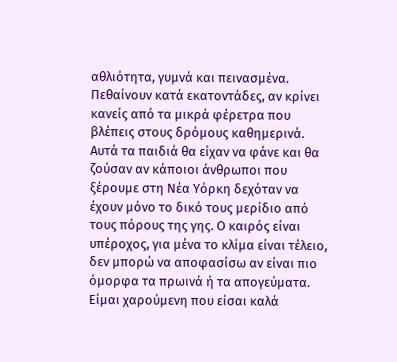αθλιότητα, γυμνά και πεινασμένα. Πεθαίνουν κατά εκατοντάδες, αν κρίνει κανείς από τα μικρά φέρετρα που βλέπεις στους δρόμους καθημερινά. Αυτά τα παιδιά θα είχαν να φάνε και θα ζούσαν αν κάποιοι άνθρωποι που ξέρουμε στη Νέα Υόρκη δεχόταν να έχουν μόνο το δικό τους μερίδιο από τους πόρους της γης. Ο καιρός είναι υπέροχος, για μένα το κλίμα είναι τέλειο, δεν μπορώ να αποφασίσω αν είναι πιο όμορφα τα πρωινά ή τα απογεύματα. Είμαι χαρούμενη που είσαι καλά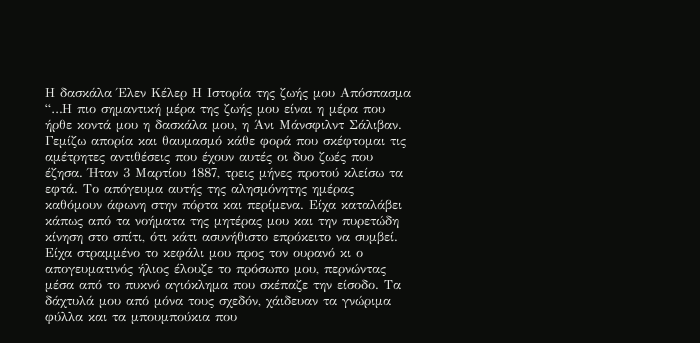Η δασκάλα Έλεν Κέλερ Η Ιστορία της ζωής μου Απόσπασμα “…Η πιο σημαντική μέρα της ζωής μου είναι η μέρα που ήρθε κοντά μου η δασκάλα μου, η Άνι Μάνσφιλντ Σάλιβαν. Γεμίζω απορία και θαυμασμό κάθε φορά που σκέφτομαι τις αμέτρητες αντιθέσεις που έχουν αυτές οι δυο ζωές που έζησα. Ήταν 3 Μαρτίου 1887, τρεις μήνες προτού κλείσω τα εφτά. Το απόγευμα αυτής της αλησμόνητης ημέρας καθόμουν άφωνη στην πόρτα και περίμενα. Είχα καταλάβει κάπως από τα νοήματα της μητέρας μου και την πυρετώδη κίνηση στο σπίτι, ότι κάτι ασυνήθιστο επρόκειτο να συμβεί. Είχα στραμμένο το κεφάλι μου προς τον ουρανό κι ο απογευματινός ήλιος έλουζε το πρόσωπο μου, περνώντας μέσα από το πυκνό αγιόκλημα που σκέπαζε την είσοδο. Τα δάχτυλά μου από μόνα τους σχεδόν, χάιδευαν τα γνώριμα φύλλα και τα μπουμπούκια που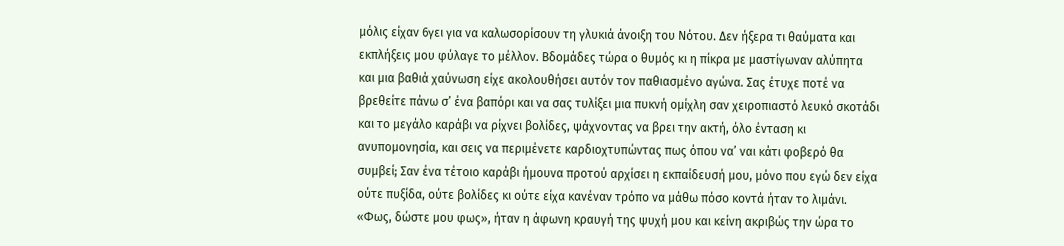μόλις είχαν 6γει για να καλωσορίσουν τη γλυκιά άνοιξη του Νότου. Δεν ήξερα τι θαύματα και εκπλήξεις μου φύλαγε το μέλλον. Βδομάδες τώρα ο θυμός κι η πίκρα με μαστίγωναν αλύπητα και μια βαθιά χαύνωση είχε ακολουθήσει αυτόν τον παθιασμένο αγώνα. Σας έτυχε ποτέ να βρεθείτε πάνω σ’ ένα βαπόρι και να σας τυλίξει μια πυκνή ομίχλη σαν χειροπιαστό λευκό σκοτάδι και το μεγάλο καράβι να ρίχνει βολίδες, ψάχνοντας να βρει την ακτή, όλο ένταση κι ανυπομονησία, και σεις να περιμένετε καρδιοχτυπώντας πως όπου να’ ναι κάτι φοβερό θα συμβεί; Σαν ένα τέτοιο καράβι ήμουνα προτού αρχίσει η εκπαίδευσή μου, μόνο που εγώ δεν είχα ούτε πυξίδα, ούτε βολίδες κι ούτε είχα κανέναν τρόπο να μάθω πόσο κοντά ήταν το λιμάνι. «Φως, δώστε μου φως», ήταν η άφωνη κραυγή της ψυχή μου και κείνη ακριβώς την ώρα το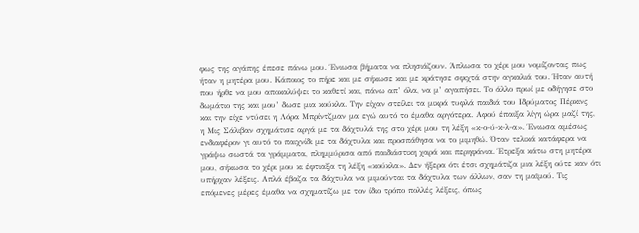φως της αγάπης έπεσε πάνω μου. Ένιωσα βήματα να πλησιάζουν. Άπλωσα το χέρι μου νομίζοντας πως ήταν η μητέρα μου. Κάποιος το πήρε και με σήκωσε και με κράτησε σφιχτά στην αγκαλιά του. Ήταν αυτή που ήρθε να μου αποκαλύψει το καθετί και, πάνω απ’ όλα, να μ’ αγαπήσει. Το άλλο πρωί με οδήγησε στο δωμάτιο της και μου’ δωσε μια κούκλα. Την είχαν στείλει τα μικρά τυφλά παιδιά του Ιδρύματος Πέρκινς και την είχε ντύσει η Λόρα Μπρίντζμαν μα εγώ αυτό το έμαθα αργότερα. Αφού έπαιξα λίγη ώρα μαζί της, η Μις Σάλιβαν σχημάτισε αργά με τα δάχτυλά της στο χέρι μου τη λέξη «κ-ο-ύ-κ-λ-α». Ένιωσα αμέσως ενδιαφέρον γι αυτό το παιχνίδι με τα δάχτυλα και προσπάθησα να το μιμηθώ. Όταν τελικά κατάφερα να γράψω σωστά τα γράμματα, πλημμύρισα από παιδιάστικη χαρά και περηφάνια. Έτρεξα κάτω στη μητέρα μου, σήκωσα το χέρι μου κι έφτιαξα τη λέξη «κούκλα». Δεν ήξερα ότι έτσι σχημάτιζα μια λέξη ούτε καν ότι υπήρχαν λέξεις. Απλά έβαζα τα δάχτυλα να μιμούνται τα δάχτυλα των άλλων, σαν τη μαϊμού. Τις επόμενες μέρες έμαθα να σχηματίζω με τον ίδιο τρόπο πολλές λέξεις, όπως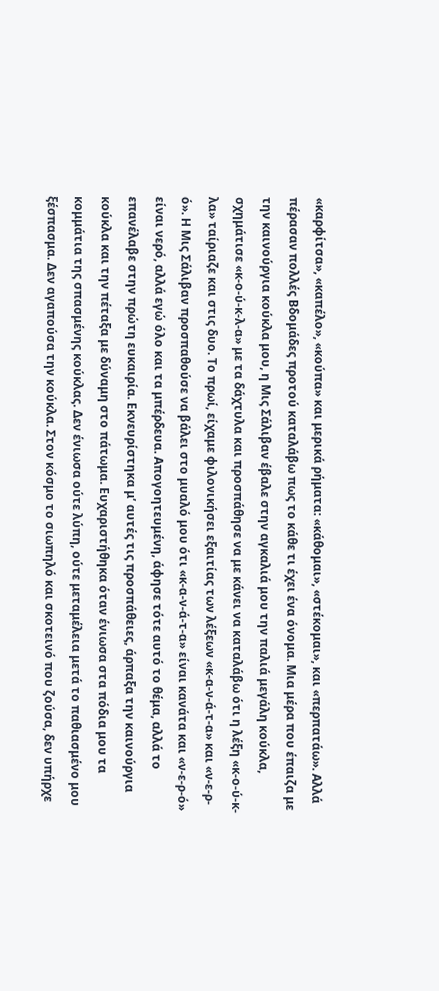«καρφίτσα», «καπέλο», «κούπα» και μερικά ρήματα: «κάθομαι», «στέκομαι», και «περπατάω». Αλλά πέρασαν πολλές Βδομάδες προτού καταλάβω πως το κάθε τι έχει ένα όνομα. Μια μέρα που έπαιζα με την καινούργια κούκλα μου, η Μις Σάλιβαν έβαλε στην αγκαλιά μου την παλιά μεγάλη κούκλα, σχημάτισε «κ-ο-ύ-κ-λ-α» με τα δάχτυλα και προσπάθησε να με κάνει να καταλάβω ότι η λέξη «κ-ο-ύ-κ-λα» ταίριαζε και στις δυο. Το πρωί, είχαμε φιλονικήσει εξαιτίας των λέξεων «κ-α-ν-ά-τ-α» και «ν-ε-ρ-ό». Η Μις Σάλιβαν προσπαθούσε να βάλει στο μυαλό μου ότι «κ-α-ν-ά-τ-α» είναι κανάτα και «ν-ε-ρ-ό» είναι νερό, αλλά εγώ όλο και τα μπέρδευα. Απογοητευμένη, άφησε τότε αυτό το θέμα, αλλά το επανέλαβε στην πρώτη ευκαιρία. Εκνευρίστηκα μ’ αυτές τις προσπάθειες, άρπαξα την καινούργια κούκλα και την πέταξα με δύναμη στο πάτωμα. Ευχαριστήθηκα όταν ένιωσα στα πόδια μου τα κομμάτια της σπασμένης κούκλας. Δεν ένιωσα ούτε λύπη, ούτε μεταμέλεια μετά το παθιασμένο μου ξέσπασμα. Δεν αγαπούσα την κούκλα. Στον κόσμο το σιωπηλό και σκοτεινό που ζούσα, δεν υπήρχε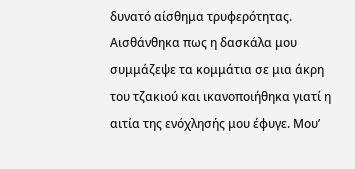δυνατό αίσθημα τρυφερότητας. Αισθάνθηκα πως η δασκάλα μου συμμάζεψε τα κομμάτια σε μια άκρη του τζακιού και ικανοποιήθηκα γιατί η αιτία της ενόχλησής μου έφυγε. Μου’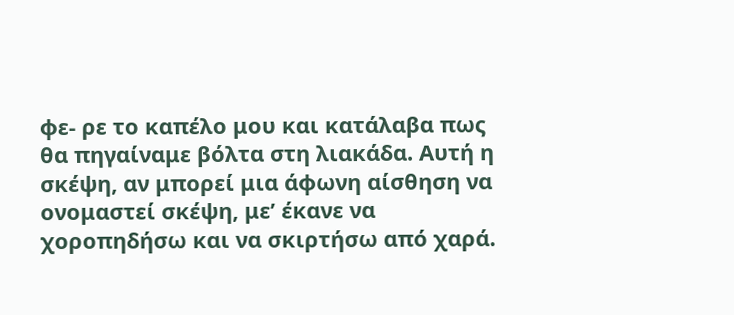φε- ρε το καπέλο μου και κατάλαβα πως θα πηγαίναμε βόλτα στη λιακάδα. Αυτή η σκέψη, αν μπορεί μια άφωνη αίσθηση να ονομαστεί σκέψη, με’ έκανε να χοροπηδήσω και να σκιρτήσω από χαρά.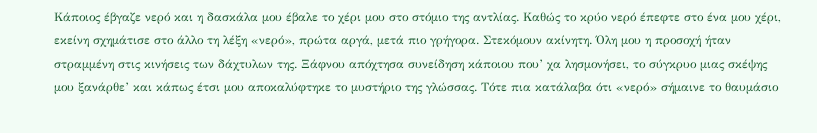Κάποιος έβγαζε νερό και η δασκάλα μου έβαλε το χέρι μου στο στόμιο της αντλίας. Καθώς το κρύο νερό έπεφτε στο ένα μου χέρι, εκείνη σχημάτισε στο άλλο τη λέξη «νερό», πρώτα αργά, μετά πιο γρήγορα. Στεκόμουν ακίνητη. Όλη μου η προσοχή ήταν στραμμένη στις κινήσεις των δάχτυλων της. Ξάφνου απόχτησα συνείδηση κάποιου που’ χα λησμονήσει, το σύγκρυο μιας σκέψης μου ξανάρθε’ και κάπως έτσι μου αποκαλύφτηκε το μυστήριο της γλώσσας. Τότε πια κατάλαβα ότι «νερό» σήμαινε το θαυμάσιο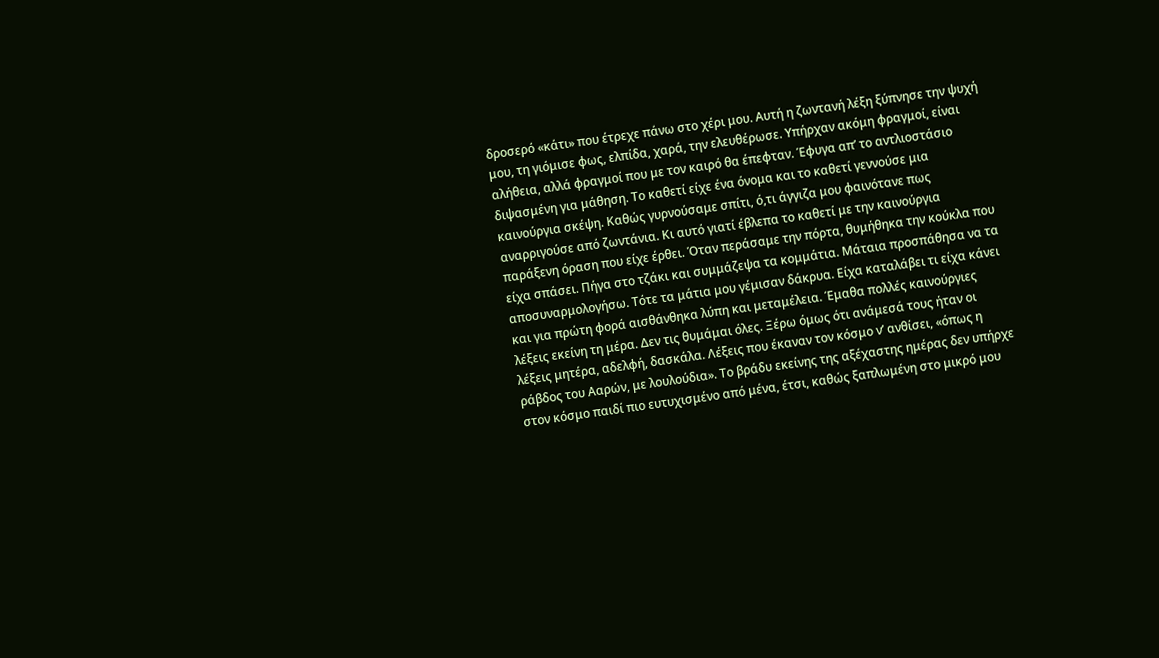δροσερό «κάτι» που έτρεχε πάνω στο χέρι μου. Αυτή η ζωντανή λέξη ξύπνησε την ψυχή μου, τη γιόμισε φως, ελπίδα, χαρά, την ελευθέρωσε. Υπήρχαν ακόμη φραγμοί, είναι αλήθεια, αλλά φραγμοί που με τον καιρό θα έπεφταν. Έφυγα απ’ το αντλιοστάσιο διψασμένη για μάθηση. Το καθετί είχε ένα όνομα και το καθετί γεννούσε μια καινούργια σκέψη. Καθώς γυρνούσαμε σπίτι, ό,τι άγγιζα μου φαινότανε πως αναρριγούσε από ζωντάνια. Κι αυτό γιατί έβλεπα το καθετί με την καινούργια παράξενη όραση που είχε έρθει. Όταν περάσαμε την πόρτα, θυμήθηκα την κούκλα που είχα σπάσει. Πήγα στο τζάκι και συμμάζεψα τα κομμάτια. Μάταια προσπάθησα να τα αποσυναρμολογήσω. Τότε τα μάτια μου γέμισαν δάκρυα. Είχα καταλάβει τι είχα κάνει και για πρώτη φορά αισθάνθηκα λύπη και μεταμέλεια. Έμαθα πολλές καινούργιες λέξεις εκείνη τη μέρα. Δεν τις θυμάμαι όλες. Ξέρω όμως ότι ανάμεσά τους ήταν οι λέξεις μητέρα, αδελφή, δασκάλα. Λέξεις που έκαναν τον κόσμο ν’ ανθίσει, «όπως η ράβδος του Ααρών, με λουλούδια». Το βράδυ εκείνης της αξέχαστης ημέρας δεν υπήρχε στον κόσμο παιδί πιο ευτυχισμένο από μένα, έτσι, καθώς ξαπλωμένη στο μικρό μου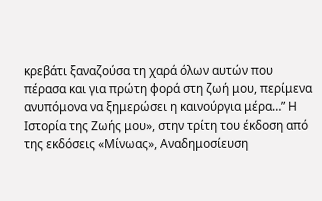κρεβάτι ξαναζούσα τη χαρά όλων αυτών που πέρασα και για πρώτη φορά στη ζωή μου, περίμενα ανυπόμονα να ξημερώσει η καινούργια μέρα…” Η Ιστορία της Ζωής μου», στην τρίτη του έκδοση από της εκδόσεις «Μίνωας», Αναδημοσίευση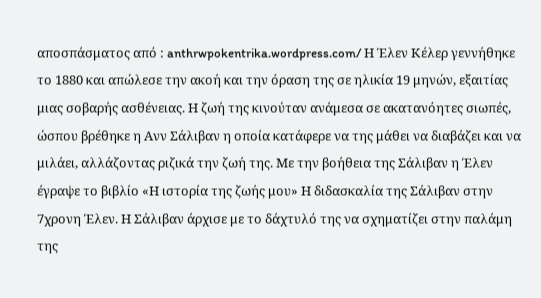αποσπάσματος από : anthrwpokentrika.wordpress.com/ Η Έλεν Κέλερ γεννήθηκε το 1880 και απώλεσε την ακοή και την όραση της σε ηλικία 19 μηνών, εξαιτίας μιας σοβαρής ασθένειας. Η ζωή της κινούταν ανάμεσα σε ακατανόητες σιωπές, ώσπου βρέθηκε η Ανν Σάλιβαν η οποία κατάφερε να της μάθει να διαβάζει και να μιλάει, αλλάζοντας ριζικά την ζωή της. Με την βοήθεια της Σάλιβαν η Έλεν έγραψε το βιβλίο «Η ιστορία της ζωής μου» Η διδασκαλία της Σάλιβαν στην 7χρονη Έλεν. Η Σάλιβαν άρχισε με το δάχτυλό της να σχηματίζει στην παλάμη της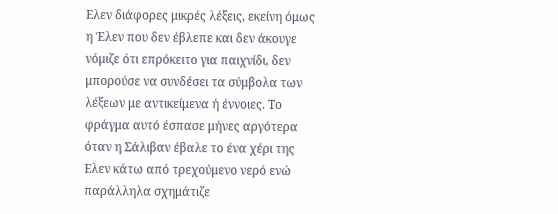Ελεν διάφορες μικρές λέξεις, εκείνη όμως η Έλεν που δεν έβλεπε και δεν άκουγε νόμιζε ότι επρόκειτο για παιχνίδι, δεν μπορούσε να συνδέσει τα σύμβολα των λέξεων με αντικείμενα ή έννοιες. Το φράγμα αυτό έσπασε μήνες αργότερα όταν η Σάλιβαν έβαλε το ένα χέρι της Ελεν κάτω από τρεχούμενο νερό ενώ παράλληλα σχημάτιζε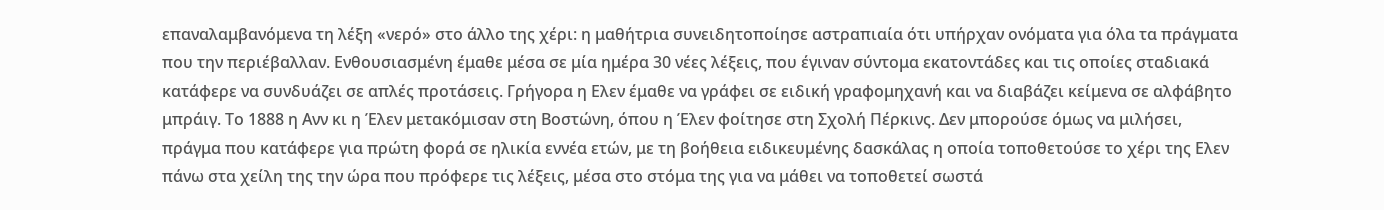επαναλαμβανόμενα τη λέξη «νερό» στο άλλο της χέρι: η μαθήτρια συνειδητοποίησε αστραπιαία ότι υπήρχαν ονόματα για όλα τα πράγματα που την περιέβαλλαν. Ενθουσιασμένη έμαθε μέσα σε μία ημέρα 30 νέες λέξεις, που έγιναν σύντομα εκατοντάδες και τις οποίες σταδιακά κατάφερε να συνδυάζει σε απλές προτάσεις. Γρήγορα η Ελεν έμαθε να γράφει σε ειδική γραφομηχανή και να διαβάζει κείμενα σε αλφάβητο μπράιγ. Το 1888 η Ανν κι η Έλεν μετακόμισαν στη Βοστώνη, όπου η Έλεν φοίτησε στη Σχολή Πέρκινς. Δεν μπορούσε όμως να μιλήσει, πράγμα που κατάφερε για πρώτη φορά σε ηλικία εννέα ετών, με τη βοήθεια ειδικευμένης δασκάλας η οποία τοποθετούσε το χέρι της Ελεν πάνω στα χείλη της την ώρα που πρόφερε τις λέξεις, μέσα στο στόμα της για να μάθει να τοποθετεί σωστά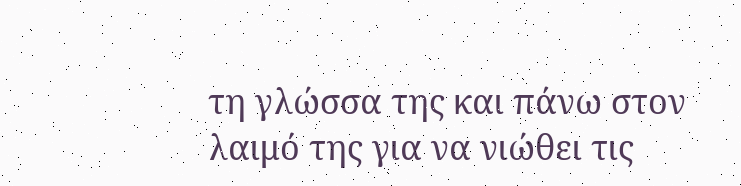τη γλώσσα της και πάνω στον λαιμό της για να νιώθει τις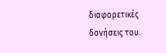διαφορετικές δονήσεις του.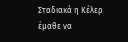Σταδιακά η Κέλερ έμαθε να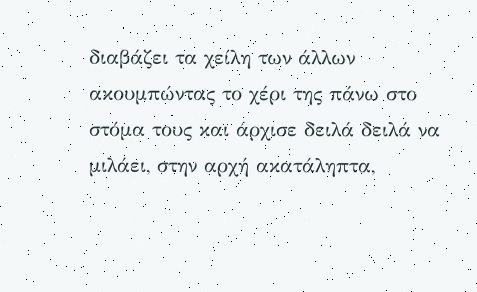διαβάζει τα χείλη των άλλων ακουμπώντας το χέρι της πάνω στο στόμα τους και άρχισε δειλά δειλά να μιλάει, στην αρχή ακατάληπτα,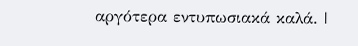αργότερα εντυπωσιακά καλά. |